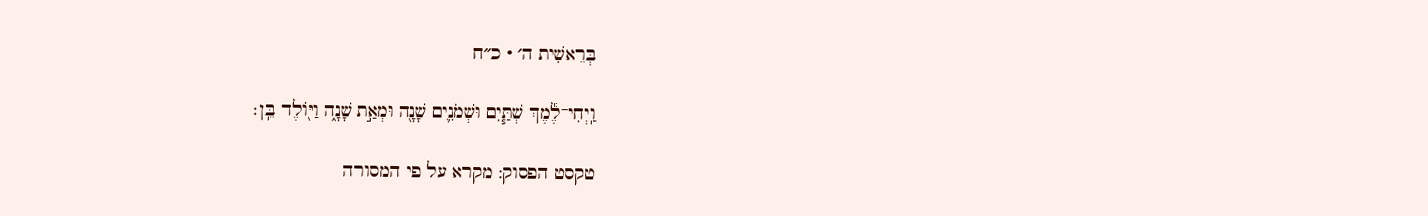בְּרֵאשִׁית ה׳ · כ״ח

וַֽיְחִי־לֶ֕מֶךְ שְׁתַּ֧יִם וּשְׁמֹנִ֛ים שָׁנָ֖ה וּמְאַ֣ת שָׁנָ֑ה וַיּ֖וֹלֶד בֵּֽן׃

טקסט הפסוק: מקרא על פי המסורה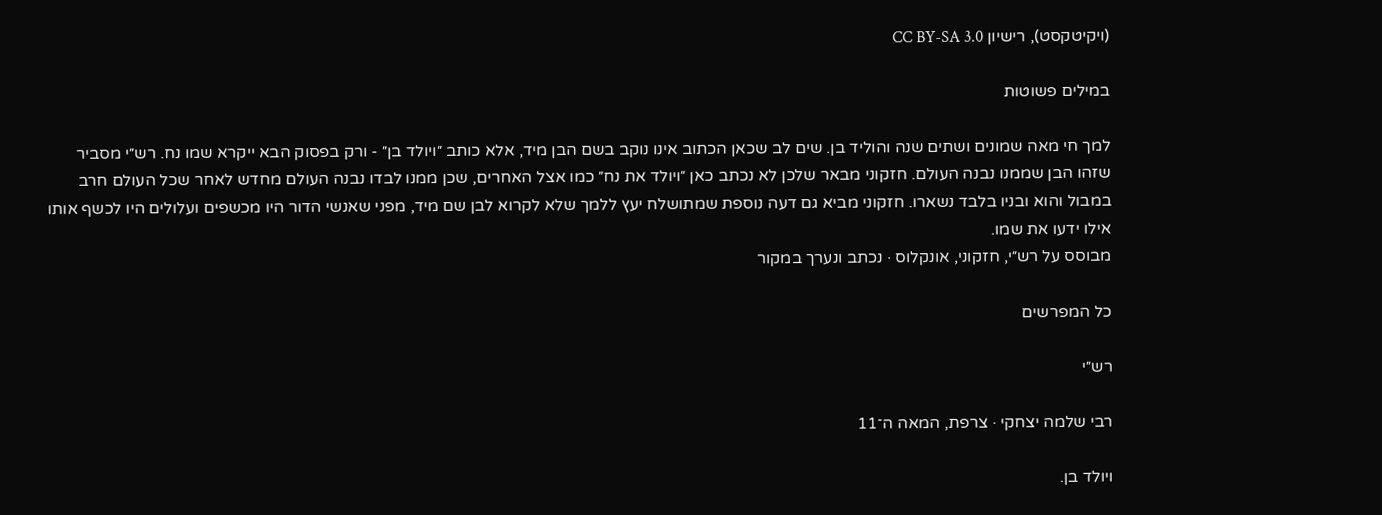(ויקיטקסט), רישיון CC BY-SA 3.0

במילים פשוטות

למך חי מאה שמונים ושתים שנה והוליד בן. שים לב שכאן הכתוב אינו נוקב בשם הבן מיד, אלא כותב ״ויולד בן״ - ורק בפסוק הבא ייקרא שמו נח. רש״י מסביר שזהו הבן שממנו נבנה העולם. חזקוני מבאר שלכן לא נכתב כאן ״ויולד את נח״ כמו אצל האחרים, שכן ממנו לבדו נבנה העולם מחדש לאחר שכל העולם חרב במבול והוא ובניו בלבד נשארו. חזקוני מביא גם דעה נוספת שמתושלח יעץ ללמך שלא לקרוא לבן שם מיד, מפני שאנשי הדור היו מכשפים ועלולים היו לכשף אותו אילו ידעו את שמו.
מבוסס על רש״י, חזקוני, אונקלוס · נכתב ונערך במקור

כל המפרשים

רש״י

רבי שלמה יצחקי · צרפת, המאה ה־11

ויולד בן.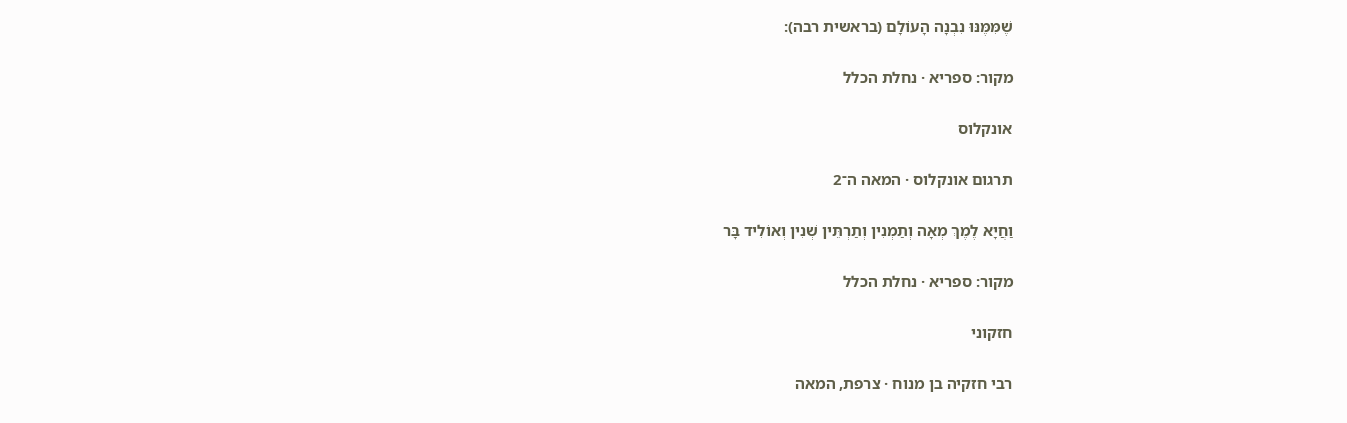שֶׁמִּמֶּנּוּ נִבְנָה הָעוֹלָם (בראשית רבה):

מקור: ספריא · נחלת הכלל

אונקלוס

תרגום אונקלוס · המאה ה־2

וַחֲיָא לֶמֶךְ מְאָה וְתַמְנִין וְתַרְתֵּין שְׁנִין וְאוֹלִיד בָּר

מקור: ספריא · נחלת הכלל

חזקוני

רבי חזקיה בן מנוח · צרפת, המאה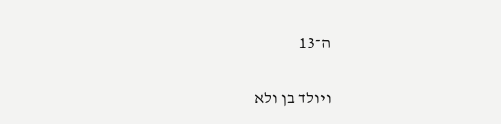ה־13

ויולד בן ולא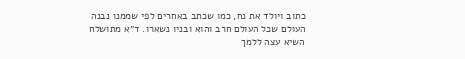כתוב ויולד את נח, כמו שכתב באחרים לפי שממנו נבנה העולם שכל העולם חרב והוא ובניו נשארו. ד״א מתושלח השיא עצה ללמך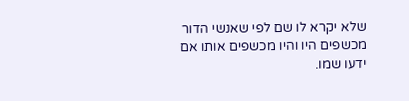שלא יקרא לו שם לפי שאנשי הדור מכשפים היו והיו מכשפים אותו אם ידעו שמו.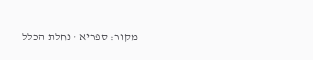מקור: ספריא · נחלת הכלל